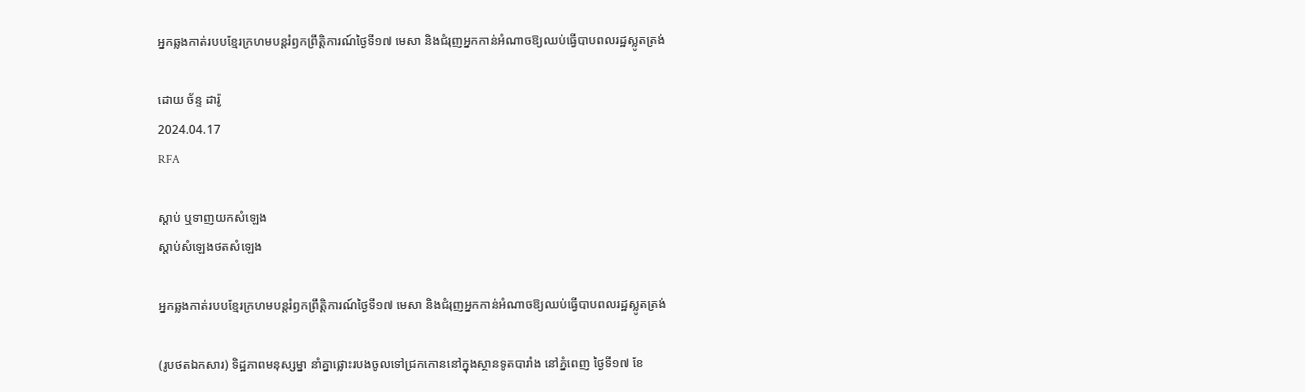អ្នកឆ្លងកាត់របបខ្មែរក្រហមបន្តរំឭកព្រឹត្តិការណ៍ថ្ងៃទី១៧ មេសា និងជំរុញអ្នកកាន់អំណាចឱ្យឈប់ធ្វើបាបពលរដ្ឋស្លូតត្រង់

ដោយ ច័ន្ទ ដារ៉ូ
2024.04.17
RFA

ស្ដាប់ ឬទាញយកសំឡេង
ស្តាប់សំឡេងថតសំឡេង

អ្នកឆ្លងកាត់របបខ្មែរក្រហមបន្តរំឭកព្រឹត្តិការណ៍ថ្ងៃទី១៧ មេសា និងជំរុញអ្នកកាន់អំណាចឱ្យឈប់ធ្វើបាបពលរដ្ឋស្លូតត្រង់

(រូបថតឯកសារ) ទិដ្ឋភាពមនុស្សម្នា នាំគ្នាផ្លោះរបងចូលទៅជ្រកកោននៅក្នុងស្ថានទូតបារាំង នៅភ្នំពេញ ថ្ងៃទី១៧ ខែ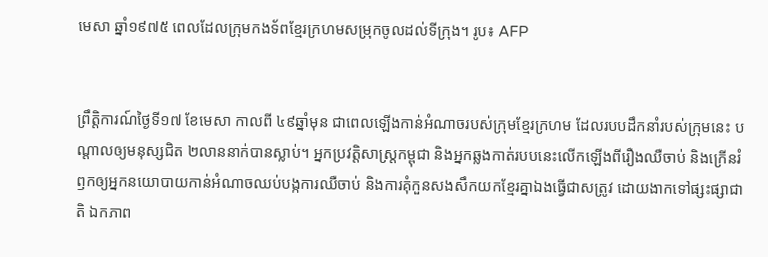មេសា ឆ្នាំ១៩៧៥ ពេលដែលក្រុមកងទ័ពខ្មែរក្រហមសម្រុកចូលដល់ទីក្រុង។ រូប៖ AFP


ព្រឹត្តិការណ៍ថ្ងៃទី១៧ ខែមេសា កាលពី ៤៩ឆ្នាំមុន ជាពេលឡើងកាន់អំណាចរបស់ក្រុមខ្មែរក្រហម ដែលរបបដឹកនាំរបស់ក្រុមនេះ បណ្ដាលឲ្យមនុស្សជិត ២លាននាក់បានស្លាប់។ អ្នកប្រវត្តិសាស្ត្រកម្ពុជា និងអ្នកឆ្លងកាត់របបនេះលើកឡើងពីរឿងឈឺចាប់ និងក្រើនរំឭកឲ្យអ្នកនយោបាយកាន់អំណាចឈប់បង្កការឈឺចាប់ និងការគុំកួនសងសឹកយកខ្មែរគ្នាឯងធ្វើជាសត្រូវ ដោយងាកទៅផ្សះផ្សាជាតិ ឯកភាព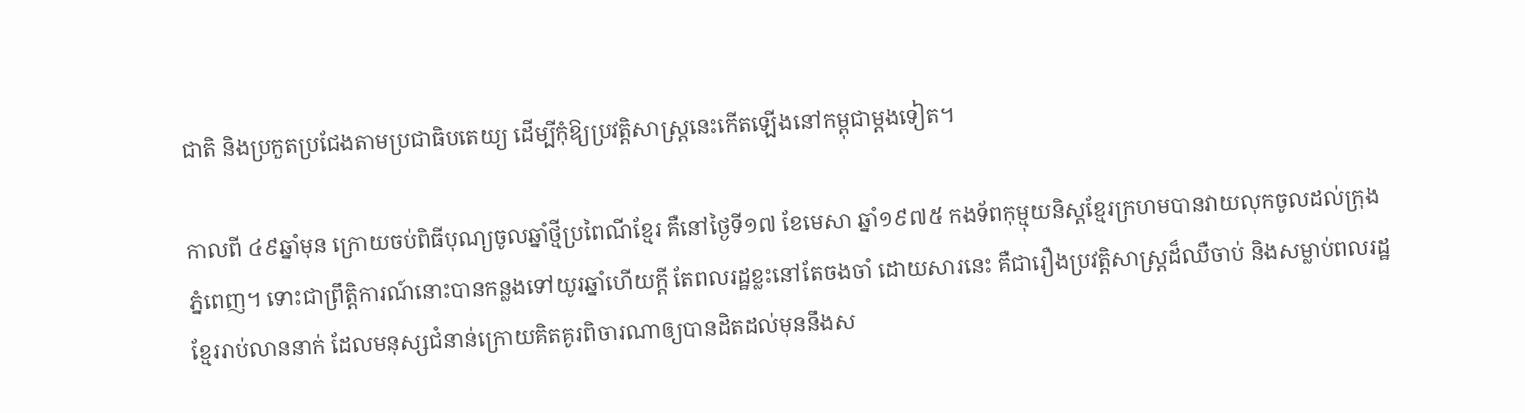ជាតិ និងប្រកួតប្រជែងតាមប្រជាធិបតេយ្យ ដើម្បីកុំឱ្យប្រវត្តិសាស្ត្រនេះកើតឡើងនៅកម្ពុជាម្ដងទៀត។

កាលពី ៤៩ឆ្នាំមុន ក្រោយចប់ពិធីបុណ្យចូលឆ្នាំថ្មីប្រពៃណីខ្មែរ គឺនៅថ្ងៃទី១៧ ខែមេសា ឆ្នាំ១៩៧៥ កងទ័ពកុម្មុយនិស្តខ្មែរក្រហមបានវាយលុកចូលដល់ក្រុងភ្នំពេញ។ ទោះជាព្រឹត្តិការណ៍នោះបានកន្លងទៅយូរឆ្នាំហើយក្ដី តែពលរដ្ឋខ្លះនៅតែចងចាំ ដោយសារនេះ គឺជារឿងប្រវត្តិសាស្ត្រដ៏ឈឺចាប់ និងសម្លាប់ពលរដ្ឋខ្មែររាប់លាននាក់ ដែលមនុស្សជំនាន់ក្រោយគិតគូរពិចារណាឲ្យបានដិតដល់មុននឹងស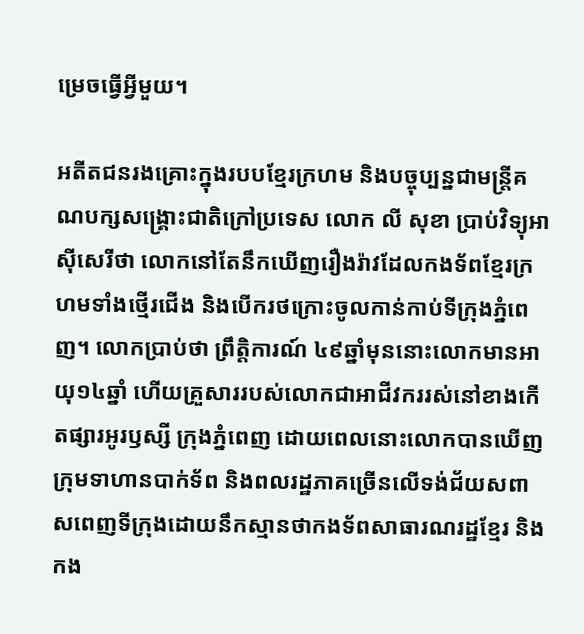ម្រេចធ្វើអ្វីមួយ។

អតីតជនរងគ្រោះក្នុងរបបខ្មែរក្រហម និងបច្ចុប្បន្នជាមន្ត្រីគណបក្សសង្គ្រោះជាតិក្រៅប្រទេស លោក លី សុខា ប្រាប់វិទ្យុអាស៊ីសេរីថា លោកនៅតែនឹកឃើញរឿងរ៉ាវដែលកងទ័ពខ្មែរក្រហមទាំងថ្មើរជើង និងបើករថក្រោះចូលកាន់កាប់ទីក្រុងភ្នំពេញ។ លោកប្រាប់ថា ព្រឹត្តិការណ៍ ៤៩ឆ្នាំមុននោះលោកមានអាយុ១៤ឆ្នាំ ហើយគ្រួសាររបស់លោកជាអាជីវកររស់នៅខាងកើតផ្សារអូរឫស្សី ក្រុងភ្នំពេញ ដោយពេលនោះលោកបានឃើញក្រុមទាហានបាក់ទ័ព និងពលរដ្ឋភាគច្រើនលើទង់ជ័យសពាសពេញទីក្រុងដោយនឹកស្មានថាកងទ័ពសាធារណរដ្ឋខ្មែរ និងកង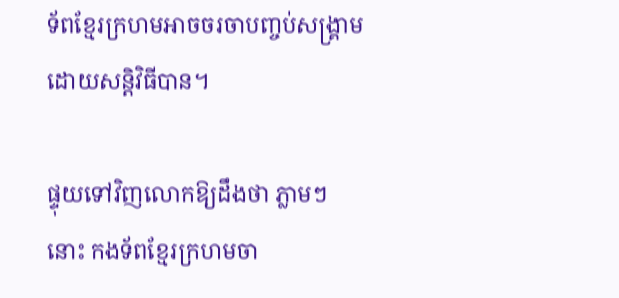ទ័ពខ្មែរក្រហមអាចចរចាបញ្ចប់សង្គ្រាមដោយសន្តិវិធីបាន។

ផ្ទុយទៅវិញលោកឱ្យដឹងថា ភ្លាមៗ នោះ កងទ័ពខ្មែរក្រហមចា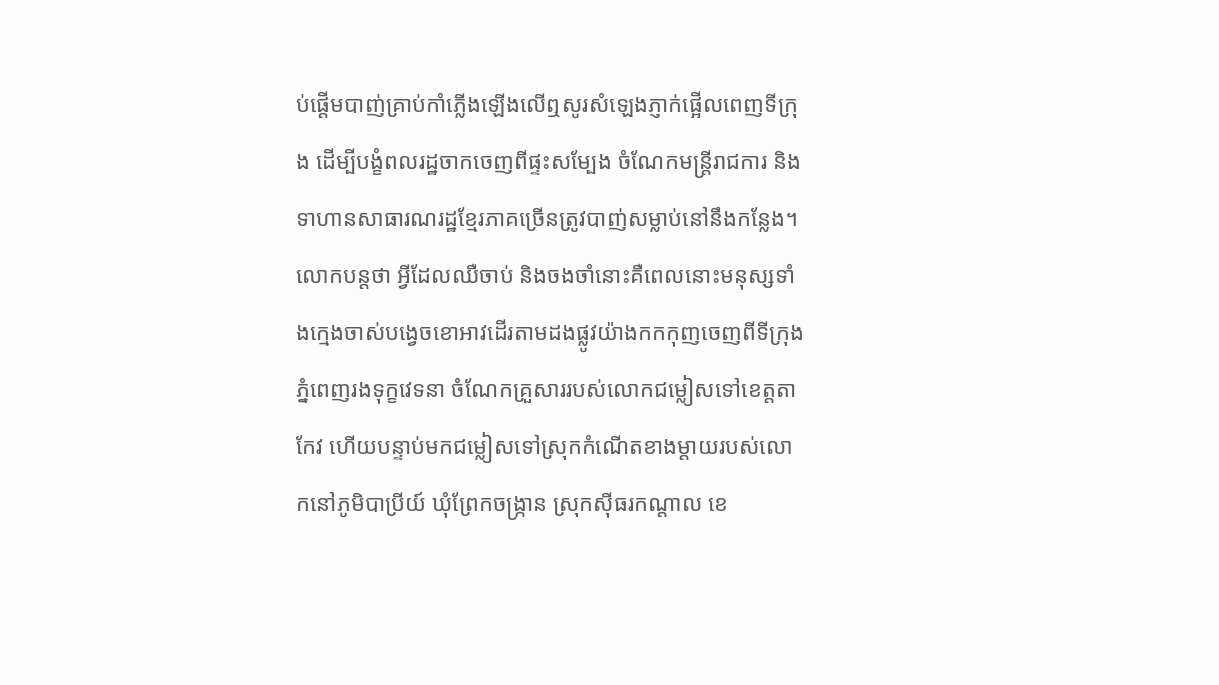ប់ផ្ដើមបាញ់គ្រាប់កាំភ្លើងឡើងលើឮសូរសំឡេងភ្ញាក់ផ្អើលពេញទីក្រុង ដើម្បីបង្ខំពលរដ្ឋចាកចេញពីផ្ទះសម្បែង ចំណែកមន្ត្រីរាជការ និងទាហានសាធារណរដ្ឋខ្មែរភាគច្រើនត្រូវបាញ់សម្លាប់នៅនឹងកន្លែង។ លោកបន្តថា អ្វីដែលឈឺចាប់ និងចងចាំនោះគឺពេលនោះមនុស្សទាំងក្មេងចាស់បង្វេចខោអាវដើរតាមដងផ្លូវយ៉ាងកកកុញចេញពីទីក្រុងភ្នំពេញរងទុក្ខវេទនា ចំណែកគ្រួសាររបស់លោកជម្លៀសទៅខេត្តតាកែវ ហើយបន្ទាប់មកជម្លៀសទៅស្រុកកំណើតខាងម្ដាយរបស់លោកនៅភូមិបាប្រីយ៍ ឃុំព្រែកចង្ក្រាន ស្រុកស៊ីធរកណ្តាល ខេ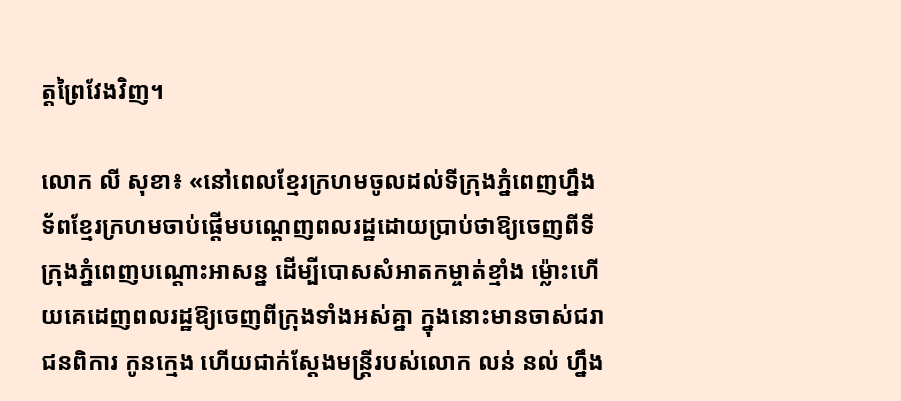ត្តព្រៃវែងវិញ។

លោក លី សុខា៖ «នៅពេលខ្មែរក្រហមចូលដល់ទីក្រុងភ្នំពេញហ្នឹង ទ័ពខ្មែរក្រហមចាប់ផ្ដើមបណ្ដេញពលរដ្ឋដោយប្រាប់ថាឱ្យចេញពីទីក្រុងភ្នំពេញបណ្ដោះអាសន្ន ដើម្បីបោសសំអាតកម្ចាត់ខ្មាំង ម្ល៉ោះហើយគេដេញពលរដ្ឋឱ្យចេញពីក្រុងទាំងអស់គ្នា ក្នុងនោះមានចាស់ជរា ជនពិការ កូនក្មេង ហើយជាក់ស្ដែងមន្ត្រីរបស់លោក លន់ នល់ ហ្នឹង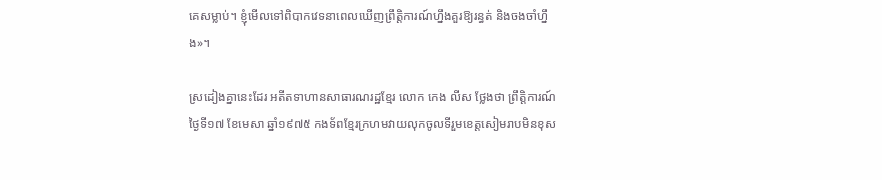គេសម្លាប់។ ខ្ញុំមើលទៅពិបាកវេទនាពេលឃើញព្រឹត្តិការណ៍ហ្នឹងគួរឱ្យរន្ធត់ និងចងចាំហ្នឹង»។

ស្រដៀងគ្នានេះដែរ អតីតទាហានសាធារណរដ្ឋខ្មែរ លោក កេង លីស ថ្លែងថា ព្រឹត្តិការណ៍ថ្ងៃទី១៧ ខែមេសា ឆ្នាំ១៩៧៥ កងទ័ពខ្មែរក្រហមវាយលុកចូលទីរួមខេត្តសៀមរាបមិនខុស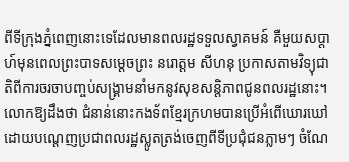ពីទីក្រុងភ្នំពេញនោះទេដែលមានពលរដ្ឋទទួលស្វាគមន៍ គឺមួយសប្ដាហ៍មុនពេលព្រះបាទសម្ដេចព្រះ នរោត្តម សីហនុ ប្រកាសតាមវិទ្យុជាតិពីការចរចាបញ្ចប់សង្គ្រាមនាំមកនូវសុខសន្តិភាពជូនពលរដ្ឋនោះ។ លោកឱ្យដឹងថា ជំនាន់នោះកងទ័ពខ្មែរក្រហមបានប្រើអំពើឃោរឃៅដោយបណ្ដេញប្រជាពលរដ្ឋស្លូតត្រង់ចេញពីទីប្រជុំជនភ្លាមៗ ចំណែ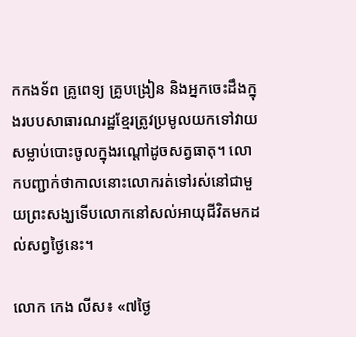កកងទ័ព គ្រូពេទ្យ គ្រូបង្រៀន និងអ្នកចេះដឹងក្នុងរបបសាធារណរដ្ឋខ្មែរត្រូវប្រមូលយកទៅវាយសម្លាប់បោះចូលក្នុងរណ្ដៅដូចសត្វធាតុ។ លោកបញ្ជាក់ថាកាលនោះលោករត់ទៅរស់នៅជាមួយព្រះសង្ឃទើបលោកនៅសល់អាយុជីវិតមកដល់សព្វថ្ងៃនេះ។

លោក កេង លីស៖ «៧ថ្ងៃ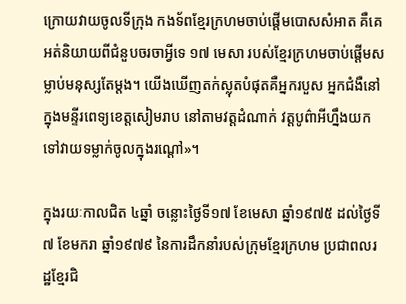ក្រោយវាយចូលទីក្រុង កងទ័ពខ្មែរក្រហមចាប់ផ្តើមបោសសំអាត គឺគេអត់និយាយពីជំនួបចរចាអ្វីទេ ១៧ មេសា របស់ខ្មែរក្រហមចាប់ផ្ដើមសម្លាប់មនុស្សតែម្តង។ យើងឃើញតក់ស្លុតបំផុតគឺអ្នករបួស អ្នកជំងឺនៅក្នុងមន្ទីរពេទ្យខេត្តសៀមរាប នៅតាមវត្តដំណាក់ វត្តបូព៌ាអីហ្នឹងយកទៅវាយទម្លាក់ចូលក្នុងរណ្ដៅ»។

ក្នុងរយៈកាលជិត ៤ឆ្នាំ ចន្លោះថ្ងៃទី១៧ ខែមេសា ឆ្នាំ១៩៧៥ ដល់ថ្ងៃទី៧ ខែមករា ឆ្នាំ១៩៧៩ នៃការដឹកនាំរបស់ក្រុមខ្មែរក្រហម ប្រជាពលរដ្ឋខ្មែរជិ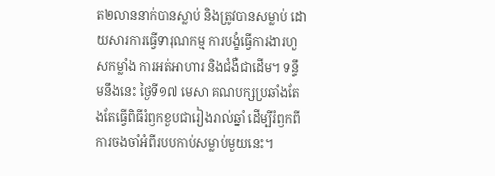ត២លាននាក់បានស្លាប់ និងត្រូវបានសម្លាប់ ដោយសារការធ្វើទារុណកម្ម ការបង្ខំធ្វើការងារហួសកម្លាំង ការអត់អាហារ និងជំងឺជាដើម។ ទន្ទឹមនឹងនេះ ថ្ងៃទី១៧ មេសា គណបក្សប្រឆាំងតែងតែធ្វើពិធីរំឭកខួបជារៀងរាល់ឆ្នាំ ដើម្បីរំឭកពីការចងចាំអំពីរបបកាប់សម្លាប់មួយនេះ។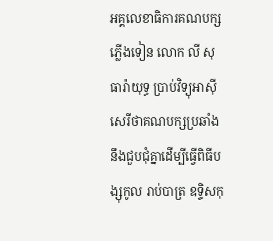អគ្គលេខាធិការគណបក្សភ្លើងទៀន លោក លី សុធារ៉ាយុទ្ធ ប្រាប់វិទ្យុអាស៊ីសេរីថាគណបក្សប្រឆាំងនឹងជួបជុំគ្នាដើម្បីធ្វើពិធីបង្សុកូល រាប់បាត្រ ឧទ្ទិសកុ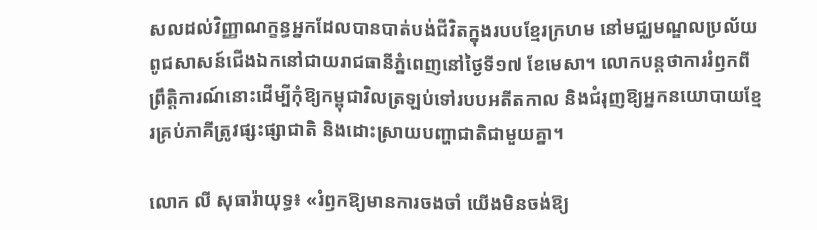សលដល់វិញ្ញាណក្ខន្ធអ្នកដែលបានបាត់បង់ជីវិតក្នុងរបបខ្មែរក្រហម នៅមជ្ឈមណ្ឌលប្រល័យពូជសាសន៍ជើងឯកនៅជាយរាជធានីភ្នំពេញនៅថ្ងៃទី១៧ ខែមេសា។ លោកបន្តថាការរំឭកពីព្រឹត្តិការណ៍នោះដើម្បីកុំឱ្យកម្ពុជាវិលត្រឡប់ទៅរបបអតីតកាល និងជំរុញឱ្យអ្នកនយោបាយខ្មែរគ្រប់ភាគីត្រូវផ្សះផ្សាជាតិ និងដោះស្រាយបញ្ហាជាតិជាមួយគ្នា។

លោក លី សុធារ៉ាយុទ្ធ៖ «រំឭកឱ្យមានការចងចាំ យើងមិនចង់ឱ្យ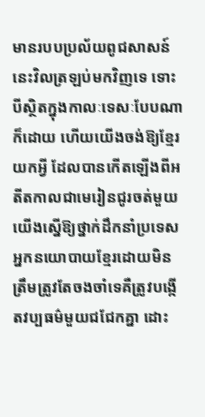មានរបបប្រល័យពូជសាសន៍នេះវិលត្រឡប់មកវិញទេ ទោះបីស្ថិតក្នុងកាលៈទេសៈបែបណាក៏ដោយ ហើយយើងចង់ឱ្យខ្មែរយកអ្វី ដែលបានកើតឡើងពីអតីតកាលជាមេរៀនជូរចត់មួយ យើងស្នើឱ្យថ្នាក់ដឹកនាំប្រទេស អ្នកនយោបាយខ្មែរដោយមិនត្រឹមត្រូវតែចងចាំទេគឺត្រូវបង្កើតវប្បធម៌មួយជជែកគ្នា ដោះ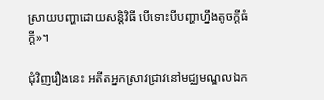ស្រាយបញ្ហាដោយសន្តិវិធី បើទោះបីបញ្ហាហ្នឹងតូចក្ដីធំក្ដី»។

ជុំវិញរឿងនេះ អតីតអ្នកស្រាវជ្រាវនៅមជ្ឈមណ្ឌលឯក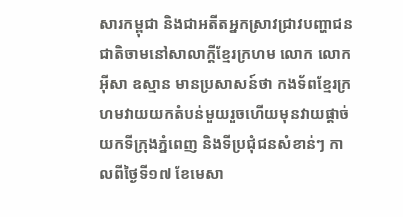សារកម្ពុជា និងជាអតីតអ្នកស្រាវជ្រាវបញ្ហាជនជាតិចាមនៅសាលាក្ដីខ្មែរក្រហម លោក លោក អ៊ីសា ឧស្មាន មានប្រសាសន៍ថា កងទ័ពខ្មែរក្រហមវាយយកតំបន់មួយរួចហើយមុនវាយផ្ដាច់យកទីក្រុងភ្នំពេញ និងទីប្រជុំជនសំខាន់ៗ កាលពីថ្ងៃទី១៧ ខែមេសា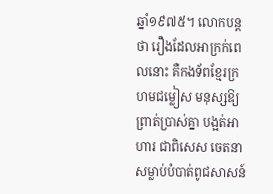ឆ្នាំ១៩៧៥។ លោកបន្តថា រឿងដែលអាក្រក់ពេលនោះ គឺកងទ័ពខ្មែរក្រហមជម្លៀស មនុស្សឱ្យព្រាត់ប្រាស់គ្នា បង្អត់អាហារ ជាពិសេស ចេតនាសម្លាប់បំបាត់ពូជសាសន៍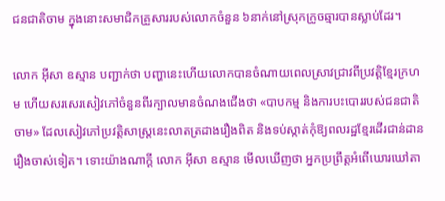ជនជាតិចាម ក្នុងនោះសមាជិកគ្រួសាររបស់លោកចំនួន ៦នាក់នៅស្រុកក្រូចឆ្មារបានស្លាប់ដែរ។

លោក អ៊ីសា ឧស្មាន បញ្ជាក់ថា បញ្ហានេះហើយលោកបានចំណាយពេលស្រាវជ្រាវពីប្រវត្តិខ្មែរក្រហម ហើយសរសេរសៀវភៅចំនួនពីរក្បាលមានចំណងជើងថា «បាបកម្ម និងការបះបោររបស់ជនជាតិចាម» ដែលសៀវភៅប្រវត្តិសាស្ត្រនេះលាតត្រដាងរឿងពិត និងទប់ស្កាត់កុំឱ្យពលរដ្ឋខ្មែរដើរជាន់ដានរឿងចាស់ទៀត។ ទោះយ៉ាងណាក្ដី លោក អ៊ីសា ឧស្មាន មើលឃើញថា អ្នកប្រព្រឹត្តអំពើឃោរឃៅតា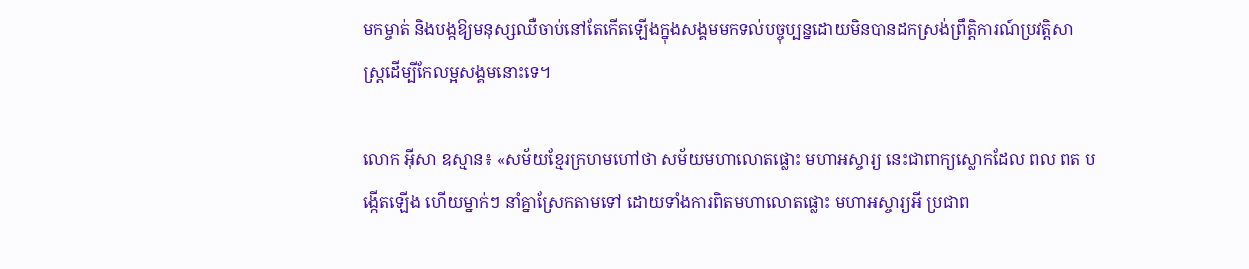មកម្ចាត់ និងបង្កឱ្យមនុស្សឈឺចាប់នៅតែកើតឡើងក្នុងសង្គមមកទល់បច្ចុប្បន្នដោយមិនបានដកស្រង់ព្រឹត្តិការណ៍ប្រវត្តិសាស្ត្រដើម្បីកែលម្អសង្គមនោះទេ។

លោក អ៊ីសា ឧស្មាន៖ «សម័យខ្មែរក្រហមហៅថា សម័យមហាលោតផ្លោះ មហាអស្ចារ្យ នេះជាពាក្យស្លោកដែល ពល ពត បង្កើតឡើង ហើយម្នាក់ៗ នាំគ្នាស្រែកតាមទៅ ដោយទាំងការពិតមហាលោតផ្លោះ មហាអស្ចារ្យអី ប្រជាព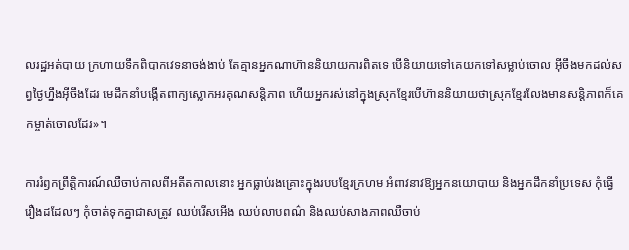លរដ្ឋអត់បាយ ក្រហាយទឹកពិបាកវេទនាចង់ងាប់ តែគ្មានអ្នកណាហ៊ាននិយាយការពិតទេ បើនិយាយទៅគេយកទៅសម្លាប់ចោល អ៊ីចឹងមកដល់សព្វថ្ងៃហ្នឹងអ៊ីចឹងដែរ មេដឹកនាំបង្កើតពាក្យស្លោកអរគុណសន្តិភាព ហើយអ្នករស់នៅក្នុងស្រុកខ្មែរបើហ៊ាននិយាយថាស្រុកខ្មែរលែងមានសន្តិភាពក៏គេកម្ចាត់ចោលដែរ»។

ការរំឭកព្រឹត្តិការណ៍ឈឺចាប់កាលពីអតីតកាលនោះ អ្នកធ្លាប់រងគ្រោះក្នុងរបបខ្មែរក្រហម អំពាវនាវឱ្យអ្នកនយោបាយ និងអ្នកដឹកនាំប្រទេស កុំធ្វើរឿងដដែលៗ កុំចាត់ទុកគ្នាជាសត្រូវ ឈប់រើសអើង ឈប់លាបពណ៌ និងឈប់សាងភាពឈឺចាប់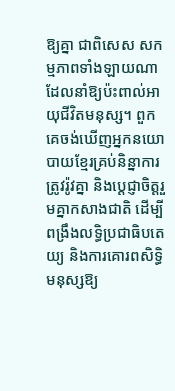ឱ្យគ្នា ជាពិសេស សកម្មភាពទាំងឡាយណា ដែលនាំឱ្យប៉ះពាល់អាយុជីវិតមនុស្ស។ ពួកគេចង់ឃើញអ្នកនយោបាយខ្មែរគ្រប់និន្នាការ ត្រូវរ៉ូវគ្នា និងប្ដេជ្ញាចិត្តរួមគ្នាកសាងជាតិ ដើម្បីពង្រឹងលទ្ធិប្រជាធិបតេយ្យ និងការគោរពសិទ្ធិមនុស្សឱ្យ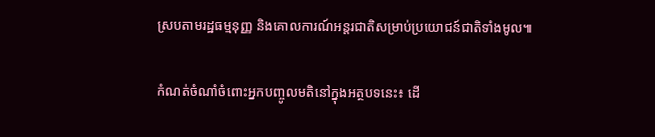ស្របតាមរដ្ឋធម្មនុញ្ញ និងគោលការណ៍អន្តរជាតិសម្រាប់ប្រយោជន៍ជាតិទាំងមូល៕

កំណត់ចំណាំចំពោះអ្នកបញ្ចូលមតិនៅក្នុងអត្ថបទនេះ៖ ដើ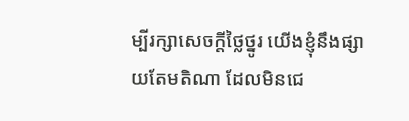ម្បីរក្សាសេចក្ដីថ្លៃថ្នូរ យើងខ្ញុំនឹងផ្សាយតែមតិណា ដែលមិនជេ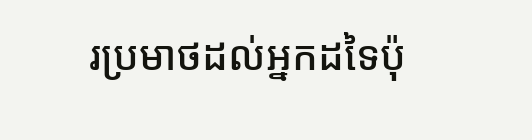រប្រមាថដល់អ្នកដទៃប៉ុ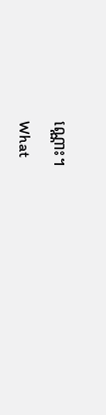ណ្ណោះ។

What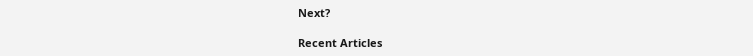Next?

Recent Articles